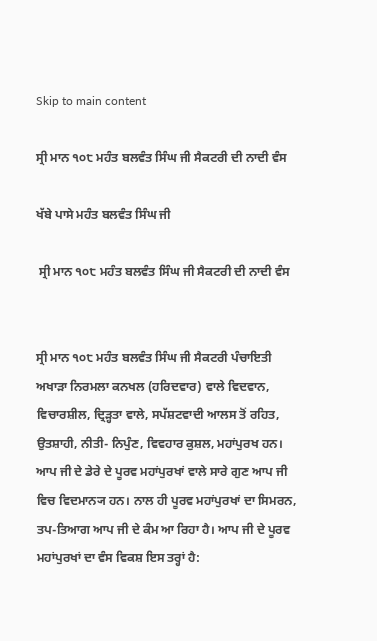Skip to main content

ਸ੍ਰੀ ਮਾਨ ੧੦੮ ਮਹੰਤ ਬਲਵੰਤ ਸਿੰਘ ਜੀ ਸੈਕਟਰੀ ਦੀ ਨਾਦੀ ਵੰਸ

ਖੱਬੇ ਪਾਸੇ ਮਹੰਤ ਬਲਵੰਤ ਸਿੰਘ ਜੀ

 ਸ੍ਰੀ ਮਾਨ ੧੦੮ ਮਹੰਤ ਬਲਵੰਤ ਸਿੰਘ ਜੀ ਸੈਕਟਰੀ ਦੀ ਨਾਦੀ ਵੰਸ


ਸ੍ਰੀ ਮਾਨ ੧੦੮ ਮਹੰਤ ਬਲਵੰਤ ਸਿੰਘ ਜੀ ਸੈਕਟਰੀ ਪੰਚਾਇਤੀ ਅਖਾੜਾ ਨਿਰਮਲਾ ਕਨਖਲ (ਹਰਿਦਵਾਰ) ਵਾਲੇ ਵਿਦਵਾਨ, ਵਿਚਾਰਸ਼ੀਲ, ਦ੍ਰਿੜ੍ਹਤਾ ਵਾਲੇ, ਸਪੱਸ਼ਟਵਾਦੀ ਆਲਸ ਤੋਂ ਰਹਿਤ, ਉਤਸ਼ਾਹੀ, ਨੀਤੀ- ਨਿਪੁੰਣ, ਵਿਵਹਾਰ ਕੁਸ਼ਲ, ਮਹਾਂਪੁਰਖ ਹਨ। ਆਪ ਜੀ ਦੇ ਡੇਰੇ ਦੇ ਪੂਰਵ ਮਹਾਂਪੁਰਖਾਂ ਵਾਲੇ ਸਾਰੇ ਗੁਣ ਆਪ ਜੀ ਵਿਚ ਵਿਦਮਾਨ੍ਯ ਹਨ। ਨਾਲ ਹੀ ਪੂਰਵ ਮਹਾਂਪੁਰਖਾਂ ਦਾ ਸਿਮਰਨ, ਤਪ-ਤਿਆਗ ਆਪ ਜੀ ਦੇ ਕੰਮ ਆ ਰਿਹਾ ਹੈ। ਆਪ ਜੀ ਦੇ ਪੂਰਵ ਮਹਾਂਪੁਰਖਾਂ ਦਾ ਵੰਸ ਵਿਕਸ਼ ਇਸ ਤਰ੍ਹਾਂ ਹੈ: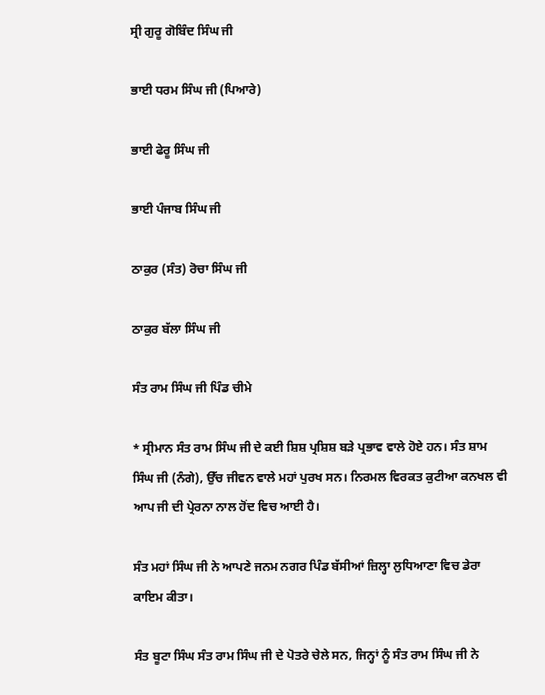ਸ੍ਰੀ ਗੁਰੂ ਗੋਬਿੰਦ ਸਿੰਘ ਜੀ

ਭਾਈ ਧਰਮ ਸਿੰਘ ਜੀ (ਪਿਆਰੇ)

ਭਾਈ ਫੇਰੂ ਸਿੰਘ ਜੀ

ਭਾਈ ਪੰਜਾਬ ਸਿੰਘ ਜੀ

ਠਾਕੁਰ (ਸੰਤ) ਰੋਚਾ ਸਿੰਘ ਜੀ

ਠਾਕੁਰ ਬੱਲਾ ਸਿੰਘ ਜੀ

ਸੰਤ ਰਾਮ ਸਿੰਘ ਜੀ ਪਿੰਡ ਚੀਮੇ

* ਸ੍ਰੀਮਾਨ ਸੰਤ ਰਾਮ ਸਿੰਘ ਜੀ ਦੇ ਕਈ ਸ਼ਿਸ਼ ਪ੍ਰਸ਼ਿਸ਼ ਬੜੇ ਪ੍ਰਭਾਵ ਵਾਲੇ ਹੋਏ ਹਨ। ਸੰਤ ਸ਼ਾਮ ਸਿੰਘ ਜੀ (ਨੰਗੇ), ਉੱਚ ਜੀਵਨ ਵਾਲੇ ਮਹਾਂ ਪੁਰਖ ਸਨ। ਨਿਰਮਲ ਵਿਰਕਤ ਕੁਟੀਆ ਕਨਖਲ ਵੀ ਆਪ ਜੀ ਦੀ ਪ੍ਰੇਰਨਾ ਨਾਲ ਹੋਂਦ ਵਿਚ ਆਈ ਹੈ।

ਸੰਤ ਮਹਾਂ ਸਿੰਘ ਜੀ ਨੇ ਆਪਣੇ ਜਨਮ ਨਗਰ ਪਿੰਡ ਬੱਸੀਆਂ ਜ਼ਿਲ੍ਹਾ ਲੁਧਿਆਣਾ ਵਿਚ ਡੇਰਾ ਕਾਇਮ ਕੀਤਾ।

ਸੰਤ ਬੂਟਾ ਸਿੰਘ ਸੰਤ ਰਾਮ ਸਿੰਘ ਜੀ ਦੇ ਪੋਤਰੇ ਚੇਲੇ ਸਨ, ਜਿਨ੍ਹਾਂ ਨੂੰ ਸੰਤ ਰਾਮ ਸਿੰਘ ਜੀ ਨੇ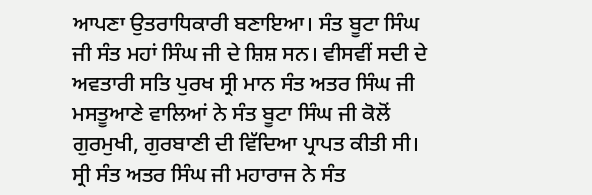ਆਪਣਾ ਉਤਰਾਧਿਕਾਰੀ ਬਣਾਇਆ। ਸੰਤ ਬੂਟਾ ਸਿੰਘ ਜੀ ਸੰਤ ਮਹਾਂ ਸਿੰਘ ਜੀ ਦੇ ਸ਼ਿਸ਼ ਸਨ। ਵੀਸਵੀਂ ਸਦੀ ਦੇ ਅਵਤਾਰੀ ਸਤਿ ਪੁਰਖ ਸ੍ਰੀ ਮਾਨ ਸੰਤ ਅਤਰ ਸਿੰਘ ਜੀ ਮਸਤੂਆਣੇ ਵਾਲਿਆਂ ਨੇ ਸੰਤ ਬੂਟਾ ਸਿੰਘ ਜੀ ਕੋਲੋਂ ਗੁਰਮੁਖੀ, ਗੁਰਬਾਣੀ ਦੀ ਵਿੱਦਿਆ ਪ੍ਰਾਪਤ ਕੀਤੀ ਸੀ। ਸ੍ਰੀ ਸੰਤ ਅਤਰ ਸਿੰਘ ਜੀ ਮਹਾਰਾਜ ਨੇ ਸੰਤ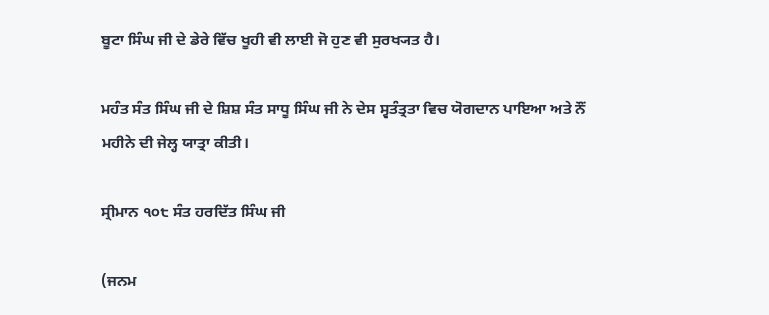ਬੂਟਾ ਸਿੰਘ ਜੀ ਦੇ ਡੇਰੇ ਵਿੱਚ ਖੂਹੀ ਵੀ ਲਾਈ ਜੋ ਹੁਣ ਵੀ ਸੁਰਖ੍ਯਤ ਹੈ।

ਮਹੰਤ ਸੰਤ ਸਿੰਘ ਜੀ ਦੇ ਸ਼ਿਸ਼ ਸੰਤ ਸਾਧੂ ਸਿੰਘ ਜੀ ਨੇ ਦੇਸ ਸ੍ਵਤੰਤ੍ਰਤਾ ਵਿਚ ਯੋਗਦਾਨ ਪਾਇਆ ਅਤੇ ਨੌਂ ਮਹੀਨੇ ਦੀ ਜੇਲ੍ਹ ਯਾਤ੍ਰਾ ਕੀਤੀ।

ਸ੍ਰੀਮਾਨ ੧੦੮ ਸੰਤ ਹਰਦਿੱਤ ਸਿੰਘ ਜੀ

(ਜਨਮ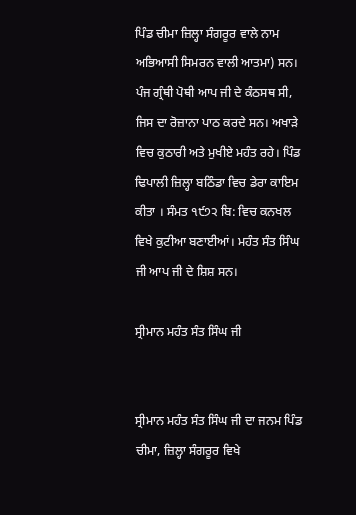ਪਿੰਡ ਚੀਮਾ ਜ਼ਿਲ੍ਹਾ ਸੰਗਰੂਰ ਵਾਲੇ ਨਾਮ ਅਭਿਆਸੀ ਸਿਮਰਨ ਵਾਲੀ ਆਤਮਾ) ਸਨ। ਪੰਜ ਗ੍ਰੰਥੀ ਪੋਥੀ ਆਪ ਜੀ ਦੇ ਕੰਠਸਥ ਸੀ, ਜਿਸ ਦਾ ਰੋਜ਼ਾਨਾ ਪਾਠ ਕਰਦੇ ਸਨ। ਅਖਾੜੇ ਵਿਚ ਕੁਠਾਰੀ ਅਤੇ ਮੁਖੀਏ ਮਹੰਤ ਰਹੇ। ਪਿੰਡ ਢਿਪਾਲੀ ਜ਼ਿਲ੍ਹਾ ਬਠਿੰਡਾ ਵਿਚ ਡੇਰਾ ਕਾਇਮ ਕੀਤਾ । ਸੰਮਤ ੧੯੭੨ ਬਿ: ਵਿਚ ਕਨਖਲ ਵਿਖੇ ਕੁਟੀਆ ਬਣਾਈਆਂ। ਮਹੰਤ ਸੰਤ ਸਿੰਘ ਜੀ ਆਪ ਜੀ ਦੇ ਸ਼ਿਸ਼ ਸਨ।

ਸ੍ਰੀਮਾਨ ਮਹੰਤ ਸੰਤ ਸਿੰਘ ਜੀ


ਸ੍ਰੀਮਾਨ ਮਹੰਤ ਸੰਤ ਸਿੰਘ ਜੀ ਦਾ ਜਨਮ ਪਿੰਡ ਚੀਮਾ, ਜ਼ਿਲ੍ਹਾ ਸੰਗਰੂਰ ਵਿਖੇ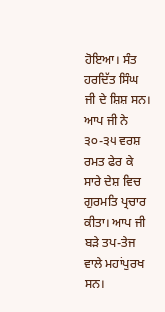ਹੋਇਆ। ਸੰਤ ਹਰਦਿੱਤ ਸਿੰਘ ਜੀ ਦੇ ਸ਼ਿਸ਼ ਸਨ। ਆਪ ਜੀ ਨੇ ੩੦-੩੫ ਵਰਸ਼ ਰਮਤ ਫੇਰ ਕੇ ਸਾਰੇ ਦੇਸ਼ ਵਿਚ ਗੁਰਮਤਿ ਪ੍ਰਚਾਰ ਕੀਤਾ। ਆਪ ਜੀ ਬੜੇ ਤਪ-ਤੇਜ ਵਾਲੇ ਮਹਾਂਪੁਰਖ ਸਨ।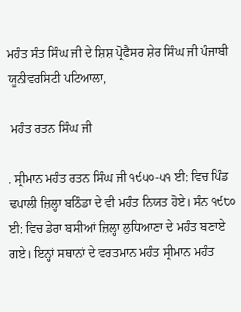ਮਹੰਤ ਸੰਤ ਸਿੰਘ ਜੀ ਦੇ ਸ਼ਿਸ਼ ਪ੍ਰੋਫੈਸਰ ਸ਼ੇਰ ਸਿੰਘ ਜੀ ਪੰਜਾਬੀ ਯੂਨੀਵਰਸਿਟੀ ਪਟਿਆਲਾ,

 ਮਹੰਤ ਰਤਨ ਸਿੰਘ ਜੀ

. ਸ੍ਰੀਮਾਨ ਮਹੰਤ ਰਤਨ ਸਿੰਘ ਜੀ ੧੯੫੦-੫੧ ਈ: ਵਿਚ ਪਿੰਡ ਢਪਾਲੀ ਜ਼ਿਲ੍ਹਾ ਬਠਿੰਡਾ ਦੇ ਵੀ ਮਹੰਤ ਨਿਯਤ ਹੋਏ। ਸੰਨ ੧੯੮੦ ਈ: ਵਿਚ ਡੇਰਾ ਬਸੀਆਂ ਜ਼ਿਲ੍ਹਾ ਲੁਧਿਆਣਾ ਦੇ ਮਹੰਤ ਬਣਾਏ ਗਏ। ਇਨ੍ਹਾਂ ਸਥਾਨਾਂ ਦੇ ਵਰਤਮਾਨ ਮਹੰਤ ਸ੍ਰੀਮਾਨ ਮਹੰਤ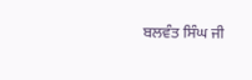ਬਲਵੰਤ ਸਿੰਘ ਜੀ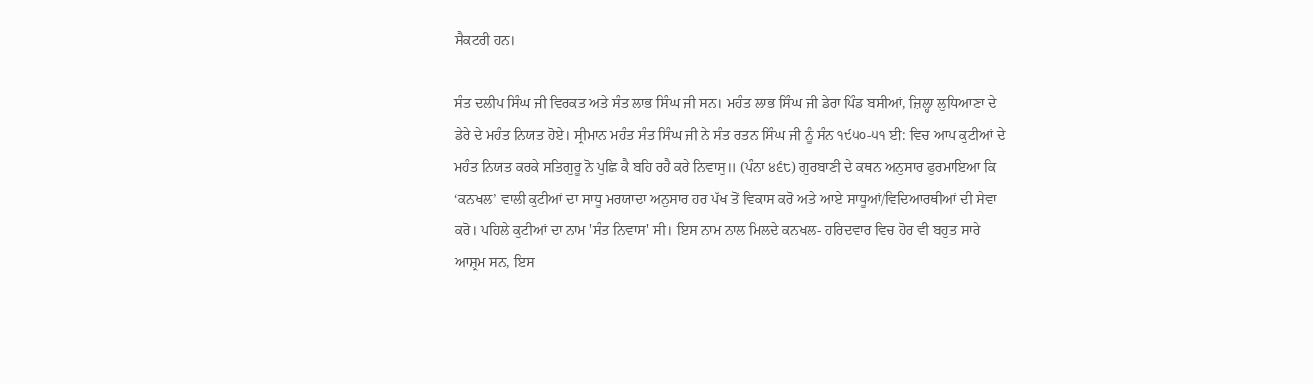ਸੈਕਟਰੀ ਹਨ।

ਸੰਤ ਦਲੀਪ ਸਿੰਘ ਜੀ ਵਿਰਕਤ ਅਤੇ ਸੰਤ ਲਾਭ ਸਿੰਘ ਜੀ ਸਨ। ਮਹੰਤ ਲਾਭ ਸਿੰਘ ਜੀ ਡੇਰਾ ਪਿੰਡ ਬਸੀਆਂ, ਜ਼ਿਲ੍ਹਾ ਲੁਧਿਆਣਾ ਦੇ ਡੇਰੇ ਦੇ ਮਹੰਤ ਨਿਯਤ ਹੋਏ। ਸ੍ਰੀਮਾਨ ਮਹੰਤ ਸੰਤ ਸਿੰਘ ਜੀ ਨੇ ਸੰਤ ਰਤਨ ਸਿੰਘ ਜੀ ਨੂੰ ਸੰਨ ੧੯੫੦-੫੧ ਈ: ਵਿਚ ਆਪ ਕੁਟੀਆਂ ਦੇ ਮਹੰਤ ਨਿਯਤ ਕਰਕੇ ਸਤਿਗੁਰੂ ਨੋ ਪੁਛਿ ਕੈ ਬਹਿ ਰਹੈ ਕਰੇ ਨਿਵਾਸੁ॥ (ਪੰਨਾ ੪੬੮) ਗੁਰਬਾਣੀ ਦੇ ਕਥਨ ਅਨੁਸਾਰ ਫੁਰਮਾਇਆ ਕਿ ‘ਕਨਖਲ’ ਵਾਲੀ ਕੁਟੀਆਂ ਦਾ ਸਾਧੂ ਮਰਯਾਦਾ ਅਨੁਸਾਰ ਹਰ ਪੱਖ ਤੋਂ ਵਿਕਾਸ ਕਰੋ ਅਤੇ ਆਏ ਸਾਧੂਆਂ/ਵਿਦਿਆਰਥੀਆਂ ਦੀ ਸੇਵਾ ਕਰੋ। ਪਹਿਲੇ ਕੁਟੀਆਂ ਦਾ ਨਾਮ 'ਸੰਤ ਨਿਵਾਸ' ਸੀ। ਇਸ ਨਾਮ ਨਾਲ ਮਿਲਦੇ ਕਨਖਲ- ਹਰਿਦਵਾਰ ਵਿਚ ਹੋਰ ਵੀ ਬਹੁਤ ਸਾਰੇ ਆਸ਼੍ਰਮ ਸਨ, ਇਸ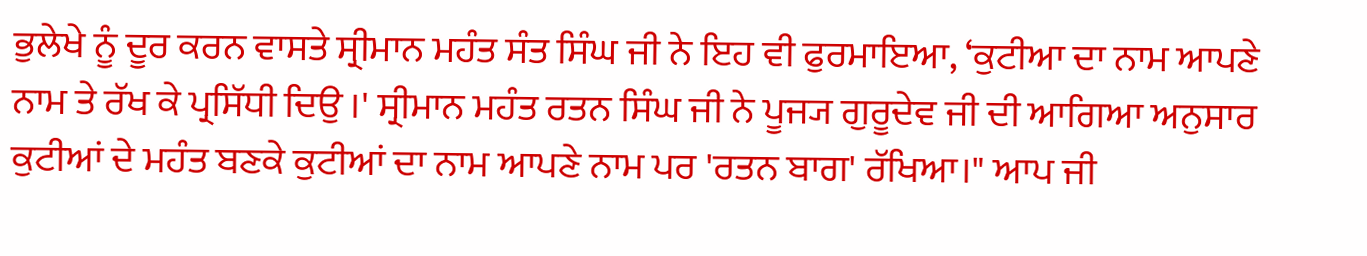ਭੁਲੇਖੇ ਨੂੰ ਦੂਰ ਕਰਨ ਵਾਸਤੇ ਸ੍ਰੀਮਾਨ ਮਹੰਤ ਸੰਤ ਸਿੰਘ ਜੀ ਨੇ ਇਹ ਵੀ ਫੁਰਮਾਇਆ, ‘ਕੁਟੀਆ ਦਾ ਨਾਮ ਆਪਣੇ ਨਾਮ ਤੇ ਰੱਖ ਕੇ ਪ੍ਰਸਿੱਧੀ ਦਿਉ ।' ਸ੍ਰੀਮਾਨ ਮਹੰਤ ਰਤਨ ਸਿੰਘ ਜੀ ਨੇ ਪੂਜ੍ਯ ਗੁਰੂਦੇਵ ਜੀ ਦੀ ਆਗਿਆ ਅਨੁਸਾਰ ਕੁਟੀਆਂ ਦੇ ਮਹੰਤ ਬਣਕੇ ਕੁਟੀਆਂ ਦਾ ਨਾਮ ਆਪਣੇ ਨਾਮ ਪਰ 'ਰਤਨ ਬਾਗ' ਰੱਖਿਆ।" ਆਪ ਜੀ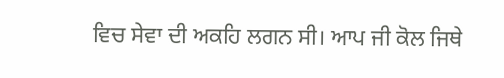ਵਿਚ ਸੇਵਾ ਦੀ ਅਕਹਿ ਲਗਨ ਸੀ। ਆਪ ਜੀ ਕੋਲ ਜਿਥੇ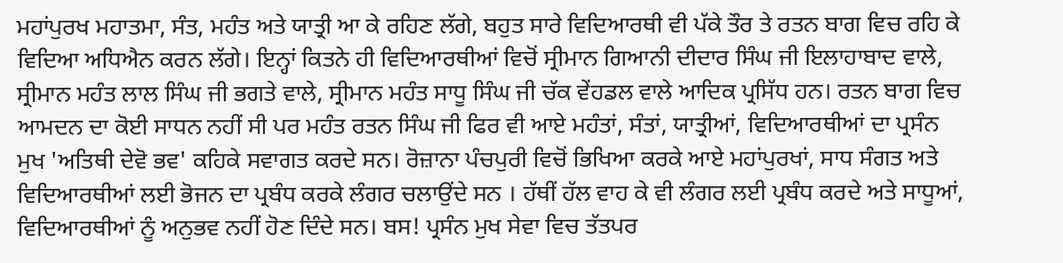ਮਹਾਂਪੁਰਖ ਮਹਾਤਮਾ, ਸੰਤ, ਮਹੰਤ ਅਤੇ ਯਾਤ੍ਰੀ ਆ ਕੇ ਰਹਿਣ ਲੱਗੇ, ਬਹੁਤ ਸਾਰੇ ਵਿਦਿਆਰਥੀ ਵੀ ਪੱਕੇ ਤੌਰ ਤੇ ਰਤਨ ਬਾਗ ਵਿਚ ਰਹਿ ਕੇ ਵਿਦਿਆ ਅਧਿਐਨ ਕਰਨ ਲੱਗੇ। ਇਨ੍ਹਾਂ ਕਿਤਨੇ ਹੀ ਵਿਦਿਆਰਥੀਆਂ ਵਿਚੋਂ ਸ੍ਰੀਮਾਨ ਗਿਆਨੀ ਦੀਦਾਰ ਸਿੰਘ ਜੀ ਇਲਾਹਾਬਾਦ ਵਾਲੇ, ਸ੍ਰੀਮਾਨ ਮਹੰਤ ਲਾਲ ਸਿੰਘ ਜੀ ਭਗਤੇ ਵਾਲੇ, ਸ੍ਰੀਮਾਨ ਮਹੰਤ ਸਾਧੂ ਸਿੰਘ ਜੀ ਚੱਕ ਵੇਂਹਡਲ ਵਾਲੇ ਆਦਿਕ ਪ੍ਰਸਿੱਧ ਹਨ। ਰਤਨ ਬਾਗ ਵਿਚ ਆਮਦਨ ਦਾ ਕੋਈ ਸਾਧਨ ਨਹੀਂ ਸੀ ਪਰ ਮਹੰਤ ਰਤਨ ਸਿੰਘ ਜੀ ਫਿਰ ਵੀ ਆਏ ਮਹੰਤਾਂ, ਸੰਤਾਂ, ਯਾਤ੍ਰੀਆਂ, ਵਿਦਿਆਰਥੀਆਂ ਦਾ ਪ੍ਰਸੰਨ ਮੁਖ 'ਅਤਿਥੀ ਦੇਵੋ ਭਵ' ਕਹਿਕੇ ਸਵਾਗਤ ਕਰਦੇ ਸਨ। ਰੋਜ਼ਾਨਾ ਪੰਚਪੁਰੀ ਵਿਚੋਂ ਭਿਖਿਆ ਕਰਕੇ ਆਏ ਮਹਾਂਪੁਰਖਾਂ, ਸਾਧ ਸੰਗਤ ਅਤੇ ਵਿਦਿਆਰਥੀਆਂ ਲਈ ਭੋਜਨ ਦਾ ਪ੍ਰਬੰਧ ਕਰਕੇ ਲੰਗਰ ਚਲਾਉਂਦੇ ਸਨ । ਹੱਥੀਂ ਹੱਲ ਵਾਹ ਕੇ ਵੀ ਲੰਗਰ ਲਈ ਪ੍ਰਬੰਧ ਕਰਦੇ ਅਤੇ ਸਾਧੂਆਂ, ਵਿਦਿਆਰਥੀਆਂ ਨੂੰ ਅਨੁਭਵ ਨਹੀਂ ਹੋਣ ਦਿੰਦੇ ਸਨ। ਬਸ! ਪ੍ਰਸੰਨ ਮੁਖ ਸੇਵਾ ਵਿਚ ਤੱਤਪਰ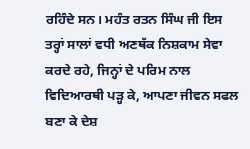ਰਹਿੰਦੇ ਸਨ। ਮਹੰਤ ਰਤਨ ਸਿੰਘ ਜੀ ਇਸ ਤਰ੍ਹਾਂ ਸਾਲਾਂ ਵਧੀ ਅਣਥੱਕ ਨਿਸ਼ਕਾਮ ਸੇਵਾ ਕਰਦੇ ਰਹੇ, ਜਿਨ੍ਹਾਂ ਦੇ ਪਰਿਮ ਨਾਲ ਵਿਦਿਆਰਥੀ ਪੜ੍ਹ ਕੇ, ਆਪਣਾ ਜੀਵਨ ਸਫਲ ਬਣਾ ਕੇ ਦੇਸ਼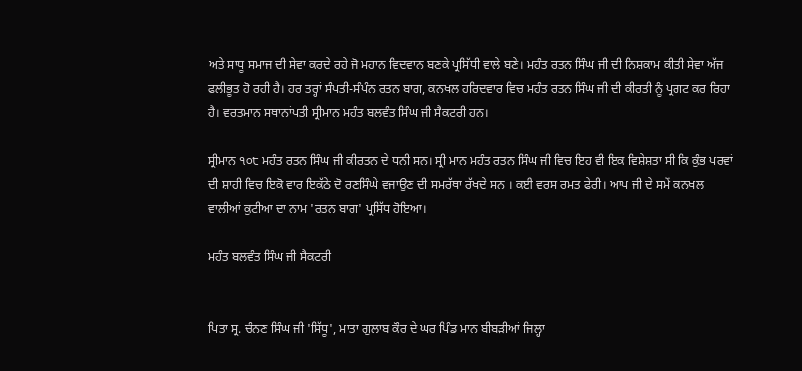ਅਤੇ ਸਾਧੂ ਸਮਾਜ ਦੀ ਸੇਵਾ ਕਰਦੇ ਰਹੇ ਜੋ ਮਹਾਨ ਵਿਦਵਾਨ ਬਣਕੇ ਪ੍ਰਸਿੱਧੀ ਵਾਲੇ ਬਣੇ। ਮਹੰਤ ਰਤਨ ਸਿੰਘ ਜੀ ਦੀ ਨਿਸ਼ਕਾਮ ਕੀਤੀ ਸੇਵਾ ਅੱਜ ਫਲੀਭੂਤ ਹੋ ਰਹੀ ਹੈ। ਹਰ ਤਰ੍ਹਾਂ ਸੰਪਤੀ-ਸੰਪੰਨ ਰਤਨ ਬਾਗ, ਕਨਖਲ ਹਰਿਦਵਾਰ ਵਿਚ ਮਹੰਤ ਰਤਨ ਸਿੰਘ ਜੀ ਦੀ ਕੀਰਤੀ ਨੂੰ ਪ੍ਰਗਟ ਕਰ ਰਿਹਾ ਹੈ। ਵਰਤਮਾਨ ਸਥਾਨਾਂਪਤੀ ਸ੍ਰੀਮਾਨ ਮਹੰਤ ਬਲਵੰਤ ਸਿੰਘ ਜੀ ਸੈਕਟਰੀ ਹਨ।

ਸ੍ਰੀਮਾਨ ੧੦੮ ਮਹੰਤ ਰਤਨ ਸਿੰਘ ਜੀ ਕੀਰਤਨ ਦੇ ਧਨੀ ਸਨ। ਸ੍ਰੀ ਮਾਨ ਮਹੰਤ ਰਤਨ ਸਿੰਘ ਜੀ ਵਿਚ ਇਹ ਵੀ ਇਕ ਵਿਸ਼ੇਸ਼ਤਾ ਸੀ ਕਿ ਕੁੰਭ ਪਰਵਾਂ ਦੀ ਸ਼ਾਹੀ ਵਿਚ ਇਕੋ ਵਾਰ ਇਕੱਠੇ ਦੋ ਰਣਸਿੰਘੇ ਵਜਾਉਣ ਦੀ ਸਮਰੱਥਾ ਰੱਖਦੇ ਸਨ । ਕਈ ਵਰਸ ਰਮਤ ਫੇਰੀ। ਆਪ ਜੀ ਦੇ ਸਮੇਂ ਕਨਖਲ ਵਾਲੀਆਂ ਕੁਟੀਆ ਦਾ ਨਾਮ 'ਰਤਨ ਬਾਗ' ਪ੍ਰਸਿੱਧ ਹੋਇਆ।

ਮਹੰਤ ਬਲਵੰਤ ਸਿੰਘ ਜੀ ਸੈਕਟਰੀ


ਪਿਤਾ ਸ੍ਰ. ਚੰਨਣ ਸਿੰਘ ਜੀ 'ਸਿੱਧੂ', ਮਾਤਾ ਗੁਲਾਬ ਕੌਰ ਦੇ ਘਰ ਪਿੰਡ ਮਾਨ ਬੀਬੜੀਆਂ ਜਿਲ੍ਹਾ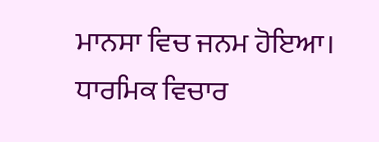ਮਾਨਸਾ ਵਿਚ ਜਨਮ ਹੋਇਆ। ਧਾਰਮਿਕ ਵਿਚਾਰ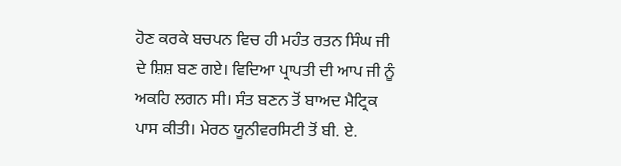ਹੋਣ ਕਰਕੇ ਬਚਪਨ ਵਿਚ ਹੀ ਮਹੰਤ ਰਤਨ ਸਿੰਘ ਜੀ ਦੇ ਸ਼ਿਸ਼ ਬਣ ਗਏ। ਵਿਦਿਆ ਪ੍ਰਾਪਤੀ ਦੀ ਆਪ ਜੀ ਨੂੰ ਅਕਹਿ ਲਗਨ ਸੀ। ਸੰਤ ਬਣਨ ਤੋਂ ਬਾਅਦ ਮੈਟ੍ਰਿਕ ਪਾਸ ਕੀਤੀ। ਮੇਰਠ ਯੂਨੀਵਰਸਿਟੀ ਤੋਂ ਬੀ. ਏ.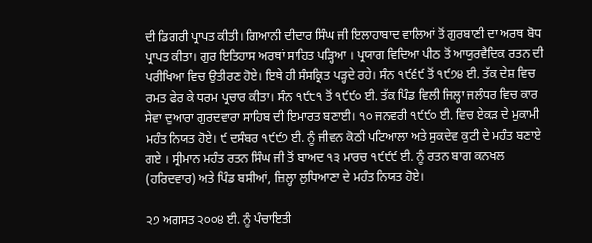ਦੀ ਡਿਗਰੀ ਪ੍ਰਾਪਤ ਕੀਤੀ। ਗਿਆਨੀ ਦੀਦਾਰ ਸਿੰਘ ਜੀ ਇਲਾਹਾਬਾਦ ਵਾਲਿਆਂ ਤੋਂ ਗੁਰਬਾਣੀ ਦਾ ਅਰਥ ਬੋਧ ਪ੍ਰਾਪਤ ਕੀਤਾ। ਗੁਰ ਇਤਿਹਾਸ ਅਰਥਾਂ ਸਾਹਿਤ ਪੜ੍ਹਿਆ । ਪ੍ਰਯਾਗ ਵਿਦਿਆ ਪੀਠ ਤੋਂ ਆਯੁਰਵੈਦਿਕ ਰਤਨ ਦੀ ਪਰੀਖਿਆ ਵਿਚ ਉਤੀਰਣ ਹੋਏ। ਇਥੇ ਹੀ ਸੰਸਕ੍ਰਿਤ ਪੜ੍ਹਦੇ ਰਹੇ। ਸੰਨ ੧੯੬੯ ਤੋਂ ੧੯੭੪ ਈ. ਤੱਕ ਦੇਸ਼ ਵਿਚ ਰਮਤ ਫੇਰ ਕੇ ਧਰਮ ਪ੍ਰਚਾਰ ਕੀਤਾ। ਸੰਨ ੧੯੮੧ ਤੋਂ ੧੯੯੦ ਈ. ਤੱਕ ਪਿੰਡ ਵਿਲੀ ਜਿਲ੍ਹਾ ਜਲੰਧਰ ਵਿਚ ਕਾਰ ਸੇਵਾ ਦੁਆਰਾ ਗੁਰਦਵਾਰਾ ਸਾਹਿਬ ਦੀ ਇਮਾਰਤ ਬਣਾਈ। ੧੦ ਜਨਵਰੀ ੧੯੯੦ ਈ. ਵਿਚ ਏਕੜ ਦੇ ਮੁਕਾਮੀ ਮਹੰਤ ਨਿਯਤ ਹੋਏ। ੯ ਦਸੰਬਰ ੧੯੯੭ ਈ. ਨੂੰ ਜੀਵਨ ਕੋਠੀ ਪਟਿਆਲਾ ਅਤੇ ਸੁਕਦੇਵ ਕੁਟੀ ਦੇ ਮਹੰਤ ਬਣਾਏ ਗਏ । ਸ੍ਰੀਮਾਨ ਮਹੰਤ ਰਤਨ ਸਿੰਘ ਜੀ ਤੋਂ ਬਾਅਦ ੧੩ ਮਾਰਚ ੧੯੯੯ ਈ. ਨੂੰ ਰਤਨ ਬਾਗ ਕਨਖਲ (ਹਰਿਦਵਾਰ) ਅਤੇ ਪਿੰਡ ਬਸੀਆਂ, ਜ਼ਿਲ੍ਹਾ ਲੁਧਿਆਣਾ ਦੇ ਮਹੰਤ ਨਿਯਤ ਹੋਏ।

੨੭ ਅਗਸਤ ੨੦੦੪ ਈ. ਨੂੰ ਪੰਚਾਇਤੀ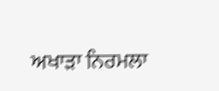ਅਖਾੜਾ ਨਿਰਮਲਾ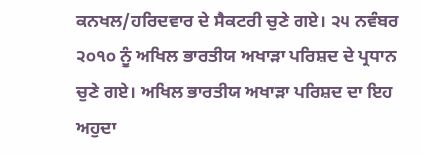ਕਨਖਲ/ਹਰਿਦਵਾਰ ਦੇ ਸੈਕਟਰੀ ਚੁਣੇ ਗਏ। ੨੫ ਨਵੰਬਰ ੨੦੧੦ ਨੂੰ ਅਖਿਲ ਭਾਰਤੀਯ ਅਖਾੜਾ ਪਰਿਸ਼ਦ ਦੇ ਪ੍ਰਧਾਨ ਚੁਣੇ ਗਏ। ਅਖਿਲ ਭਾਰਤੀਯ ਅਖਾੜਾ ਪਰਿਸ਼ਦ ਦਾ ਇਹ ਅਹੁਦਾ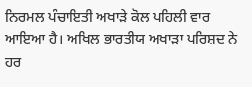ਨਿਰਮਲ ਪੰਚਾਇਤੀ ਅਖਾੜੇ ਕੋਲ ਪਹਿਲੀ ਵਾਰ ਆਇਆ ਹੈ। ਅਖਿਲ ਭਾਰਤੀਯ ਅਖਾੜਾ ਪਰਿਸ਼ਦ ਨੇ ਹਰ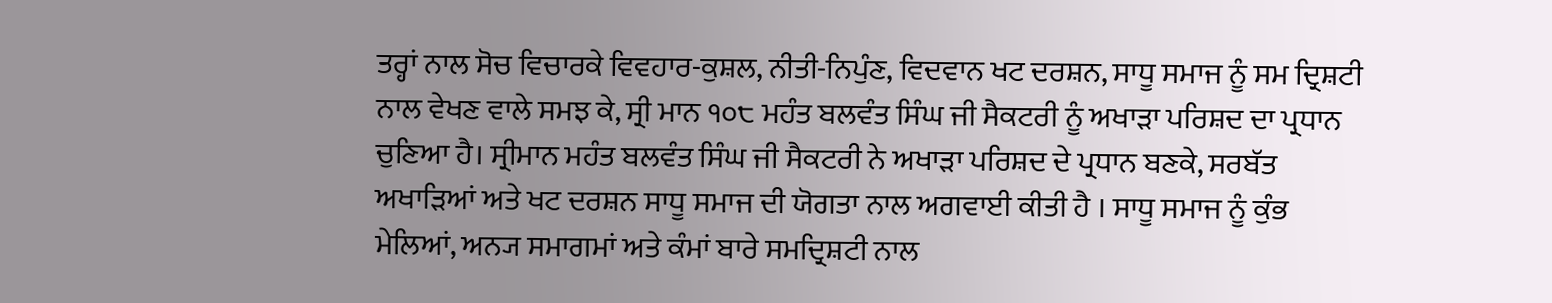ਤਰ੍ਹਾਂ ਨਾਲ ਸੋਚ ਵਿਚਾਰਕੇ ਵਿਵਹਾਰ-ਕੁਸ਼ਲ, ਨੀਤੀ-ਨਿਪੁੰਣ, ਵਿਦਵਾਨ ਖਟ ਦਰਸ਼ਨ, ਸਾਧੂ ਸਮਾਜ ਨੂੰ ਸਮ ਦ੍ਰਿਸ਼ਟੀ ਨਾਲ ਵੇਖਣ ਵਾਲੇ ਸਮਝ ਕੇ, ਸ੍ਰੀ ਮਾਨ ੧੦੮ ਮਹੰਤ ਬਲਵੰਤ ਸਿੰਘ ਜੀ ਸੈਕਟਰੀ ਨੂੰ ਅਖਾੜਾ ਪਰਿਸ਼ਦ ਦਾ ਪ੍ਰਧਾਨ ਚੁਣਿਆ ਹੈ। ਸ੍ਰੀਮਾਨ ਮਹੰਤ ਬਲਵੰਤ ਸਿੰਘ ਜੀ ਸੈਕਟਰੀ ਨੇ ਅਖਾੜਾ ਪਰਿਸ਼ਦ ਦੇ ਪ੍ਰਧਾਨ ਬਣਕੇ, ਸਰਬੱਤ ਅਖਾੜਿਆਂ ਅਤੇ ਖਟ ਦਰਸ਼ਨ ਸਾਧੂ ਸਮਾਜ ਦੀ ਯੋਗਤਾ ਨਾਲ ਅਗਵਾਈ ਕੀਤੀ ਹੈ । ਸਾਧੂ ਸਮਾਜ ਨੂੰ ਕੁੰਭ ਮੇਲਿਆਂ, ਅਨ੍ਯ ਸਮਾਗਮਾਂ ਅਤੇ ਕੰਮਾਂ ਬਾਰੇ ਸਮਦ੍ਰਿਸ਼ਟੀ ਨਾਲ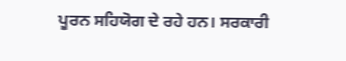ਪੂਰਨ ਸਹਿਯੋਗ ਦੇ ਰਹੇ ਹਨ। ਸਰਕਾਰੀ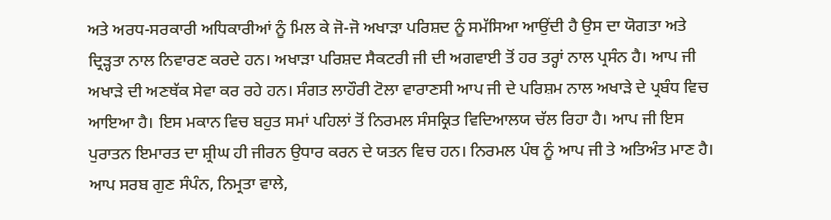ਅਤੇ ਅਰਧ-ਸਰਕਾਰੀ ਅਧਿਕਾਰੀਆਂ ਨੂੰ ਮਿਲ ਕੇ ਜੋ-ਜੋ ਅਖਾੜਾ ਪਰਿਸ਼ਦ ਨੂੰ ਸਮੱਸਿਆ ਆਉਂਦੀ ਹੈ ਉਸ ਦਾ ਯੋਗਤਾ ਅਤੇ ਦ੍ਰਿੜ੍ਹਤਾ ਨਾਲ ਨਿਵਾਰਣ ਕਰਦੇ ਹਨ। ਅਖਾੜਾ ਪਰਿਸ਼ਦ ਸੈਕਟਰੀ ਜੀ ਦੀ ਅਗਵਾਈ ਤੋਂ ਹਰ ਤਰ੍ਹਾਂ ਨਾਲ ਪ੍ਰਸੰਨ ਹੈ। ਆਪ ਜੀ ਅਖਾੜੇ ਦੀ ਅਣਥੱਕ ਸੇਵਾ ਕਰ ਰਹੇ ਹਨ। ਸੰਗਤ ਲਾਹੌਰੀ ਟੋਲਾ ਵਾਰਾਣਸੀ ਆਪ ਜੀ ਦੇ ਪਰਿਸ਼ਮ ਨਾਲ ਅਖਾੜੇ ਦੇ ਪ੍ਰਬੰਧ ਵਿਚ ਆਇਆ ਹੈ। ਇਸ ਮਕਾਨ ਵਿਚ ਬਹੁਤ ਸਮਾਂ ਪਹਿਲਾਂ ਤੋਂ ਨਿਰਮਲ ਸੰਸਕ੍ਰਿਤ ਵਿਦਿਆਲਯ ਚੱਲ ਰਿਹਾ ਹੈ। ਆਪ ਜੀ ਇਸ ਪੁਰਾਤਨ ਇਮਾਰਤ ਦਾ ਸ਼੍ਰੀਘ ਹੀ ਜੀਰਨ ਉਧਾਰ ਕਰਨ ਦੇ ਯਤਨ ਵਿਚ ਹਨ। ਨਿਰਮਲ ਪੰਥ ਨੂੰ ਆਪ ਜੀ ਤੇ ਅਤਿਅੰਤ ਮਾਣ ਹੈ। ਆਪ ਸਰਬ ਗੁਣ ਸੰਪੰਨ, ਨਿਮ੍ਰਤਾ ਵਾਲੇ,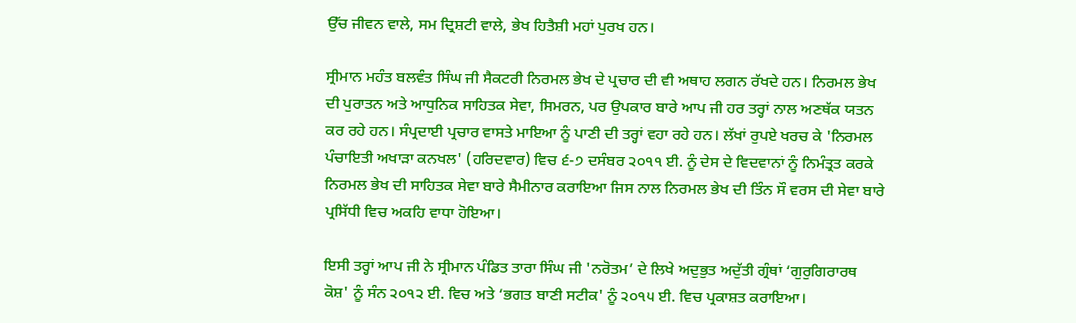ਉੱਚ ਜੀਵਨ ਵਾਲੇ, ਸਮ ਦ੍ਰਿਸ਼ਟੀ ਵਾਲੇ, ਭੇਖ ਹਿਤੈਸ਼ੀ ਮਹਾਂ ਪੁਰਖ ਹਨ।

ਸ੍ਰੀਮਾਨ ਮਹੰਤ ਬਲਵੰਤ ਸਿੰਘ ਜੀ ਸੈਕਟਰੀ ਨਿਰਮਲ ਭੇਖ ਦੇ ਪ੍ਰਚਾਰ ਦੀ ਵੀ ਅਥਾਹ ਲਗਨ ਰੱਖਦੇ ਹਨ। ਨਿਰਮਲ ਭੇਖ ਦੀ ਪੁਰਾਤਨ ਅਤੇ ਆਧੁਨਿਕ ਸਾਹਿਤਕ ਸੇਵਾ, ਸਿਮਰਨ, ਪਰ ਉਪਕਾਰ ਬਾਰੇ ਆਪ ਜੀ ਹਰ ਤਰ੍ਹਾਂ ਨਾਲ ਅਣਥੱਕ ਯਤਨ ਕਰ ਰਹੇ ਹਨ। ਸੰਪ੍ਰਦਾਈ ਪ੍ਰਚਾਰ ਵਾਸਤੇ ਮਾਇਆ ਨੂੰ ਪਾਣੀ ਦੀ ਤਰ੍ਹਾਂ ਵਹਾ ਰਹੇ ਹਨ। ਲੱਖਾਂ ਰੁਪਏ ਖਰਚ ਕੇ 'ਨਿਰਮਲ ਪੰਚਾਇਤੀ ਅਖਾੜਾ ਕਨਖਲ' (ਹਰਿਦਵਾਰ) ਵਿਚ ੬-੭ ਦਸੰਬਰ ੨੦੧੧ ਈ. ਨੂੰ ਦੇਸ ਦੇ ਵਿਦਵਾਨਾਂ ਨੂੰ ਨਿਮੰਤ੍ਰਤ ਕਰਕੇ ਨਿਰਮਲ ਭੇਖ ਦੀ ਸਾਹਿਤਕ ਸੇਵਾ ਬਾਰੇ ਸੈਮੀਨਾਰ ਕਰਾਇਆ ਜਿਸ ਨਾਲ ਨਿਰਮਲ ਭੇਖ ਦੀ ਤਿੰਨ ਸੌ ਵਰਸ ਦੀ ਸੇਵਾ ਬਾਰੇ ਪ੍ਰਸਿੱਧੀ ਵਿਚ ਅਕਹਿ ਵਾਧਾ ਹੋਇਆ।

ਇਸੀ ਤਰ੍ਹਾਂ ਆਪ ਜੀ ਨੇ ਸ੍ਰੀਮਾਨ ਪੰਡਿਤ ਤਾਰਾ ਸਿੰਘ ਜੀ 'ਨਰੋਤਮ’ ਦੇ ਲਿਖੇ ਅਦੁਭੁਤ ਅਦੁੱਤੀ ਗ੍ਰੰਥਾਂ ‘ਗੁਰੁਗਿਰਾਰਥ ਕੋਸ਼' ਨੂੰ ਸੰਨ ੨੦੧੨ ਈ. ਵਿਚ ਅਤੇ ‘ਭਗਤ ਬਾਣੀ ਸਟੀਕ' ਨੂੰ ੨੦੧੫ ਈ. ਵਿਚ ਪ੍ਰਕਾਸ਼ਤ ਕਰਾਇਆ।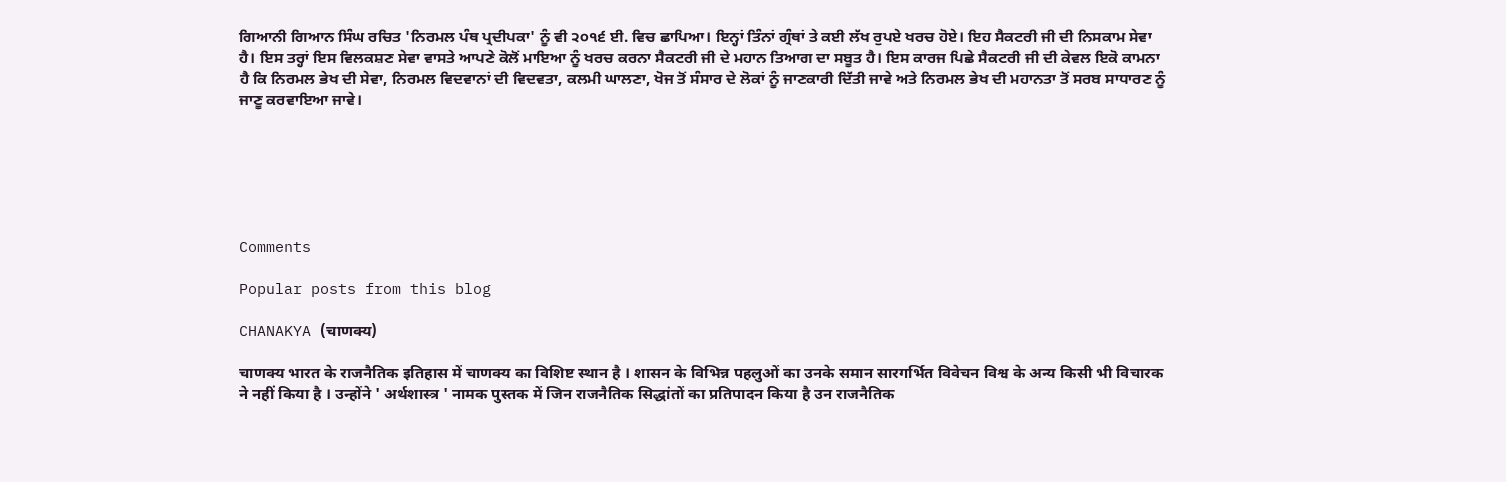ਗਿਆਨੀ ਗਿਆਨ ਸਿੰਘ ਰਚਿਤ 'ਨਿਰਮਲ ਪੰਥ ਪ੍ਰਦੀਪਕਾ' ਨੂੰ ਵੀ ੨੦੧੬ ਈ. ਵਿਚ ਛਾਪਿਆ। ਇਨ੍ਹਾਂ ਤਿੰਨਾਂ ਗ੍ਰੰਥਾਂ ਤੇ ਕਈ ਲੱਖ ਰੁਪਏ ਖਰਚ ਹੋਏ। ਇਹ ਸੈਕਟਰੀ ਜੀ ਦੀ ਨਿਸਕਾਮ ਸੇਵਾ ਹੈ। ਇਸ ਤਰ੍ਹਾਂ ਇਸ ਵਿਲਕਸ਼ਣ ਸੇਵਾ ਵਾਸਤੇ ਆਪਣੇ ਕੋਲੋਂ ਮਾਇਆ ਨੂੰ ਖਰਚ ਕਰਨਾ ਸੈਕਟਰੀ ਜੀ ਦੇ ਮਹਾਨ ਤਿਆਗ ਦਾ ਸਬੂਤ ਹੈ। ਇਸ ਕਾਰਜ ਪਿਛੇ ਸੈਕਟਰੀ ਜੀ ਦੀ ਕੇਵਲ ਇਕੋ ਕਾਮਨਾ ਹੈ ਕਿ ਨਿਰਮਲ ਭੇਖ ਦੀ ਸੇਵਾ, ਨਿਰਮਲ ਵਿਦਵਾਨਾਂ ਦੀ ਵਿਦਵਤਾ, ਕਲਮੀ ਘਾਲਣਾ, ਖੋਜ ਤੋਂ ਸੰਸਾਰ ਦੇ ਲੋਕਾਂ ਨੂੰ ਜਾਣਕਾਰੀ ਦਿੱਤੀ ਜਾਵੇ ਅਤੇ ਨਿਰਮਲ ਭੇਖ ਦੀ ਮਹਾਨਤਾ ਤੋਂ ਸਰਬ ਸਾਧਾਰਣ ਨੂੰ ਜਾਣੂ ਕਰਵਾਇਆ ਜਾਵੇ।






Comments

Popular posts from this blog

CHANAKYA (चाणक्य)

चाणक्य भारत के राजनैतिक इतिहास में चाणक्य का विशिष्ट स्थान है । शासन के विभिन्न पहलुओं का उनके समान सारगर्भित विवेचन विश्व के अन्य किसी भी विचारक ने नहीं किया है । उन्होंने ' अर्थशास्त्र ' नामक पुस्तक में जिन राजनैतिक सिद्धांतों का प्रतिपादन किया है उन राजनैतिक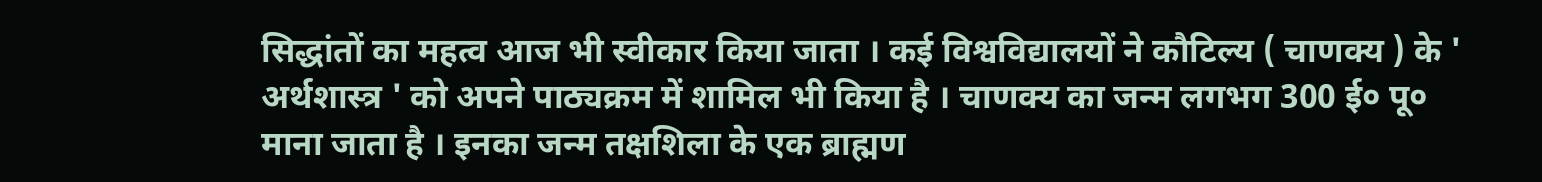सिद्धांतों का महत्व आज भी स्वीकार किया जाता । कई विश्वविद्यालयों ने कौटिल्य ( चाणक्य ) के ' अर्थशास्त्र ' को अपने पाठ्यक्रम में शामिल भी किया है । चाणक्य का जन्म लगभग 300 ई० पू० माना जाता है । इनका जन्म तक्षशिला के एक ब्राह्मण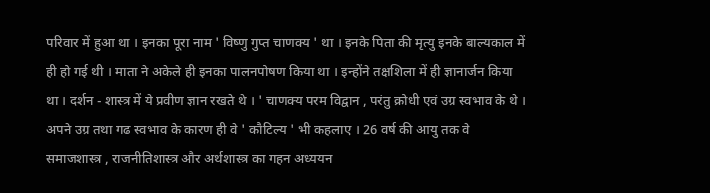परिवार में हुआ था । इनका पूरा नाम ' विष्णु गुप्त चाणक्य ' था । इनके पिता की मृत्यु इनके बाल्यकाल में ही हो गई थी । माता ने अकेले ही इनका पालनपोषण किया था । इन्होंने तक्षशिला में ही ज्ञानार्जन किया था । दर्शन - शास्त्र में ये प्रवीण ज्ञान रखते थे । ' चाणक्य परम विद्वान , परंतु क्रोधी एवं उग्र स्वभाव के थे । अपने उग्र तथा गढ स्वभाव के कारण ही वे ' कौटिल्य ' भी कहलाए । 26 वर्ष की आयु तक वे समाजशास्त्र , राजनीतिशास्त्र और अर्थशास्त्र का गहन अध्ययन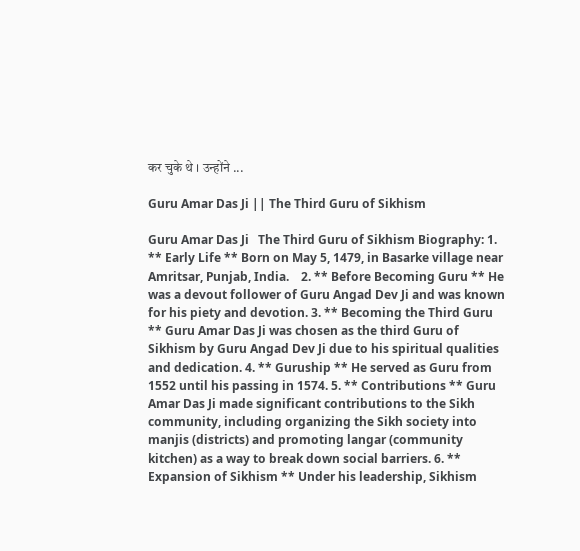कर चुके थे । उन्होंने ...

Guru Amar Das Ji || The Third Guru of Sikhism

Guru Amar Das Ji   The Third Guru of Sikhism Biography: 1. ** Early Life ** Born on May 5, 1479, in Basarke village near Amritsar, Punjab, India.    2. ** Before Becoming Guru ** He was a devout follower of Guru Angad Dev Ji and was known for his piety and devotion. 3. ** Becoming the Third Guru ** Guru Amar Das Ji was chosen as the third Guru of Sikhism by Guru Angad Dev Ji due to his spiritual qualities and dedication. 4. ** Guruship ** He served as Guru from 1552 until his passing in 1574. 5. ** Contributions ** Guru Amar Das Ji made significant contributions to the Sikh community, including organizing the Sikh society into manjis (districts) and promoting langar (community kitchen) as a way to break down social barriers. 6. ** Expansion of Sikhism ** Under his leadership, Sikhism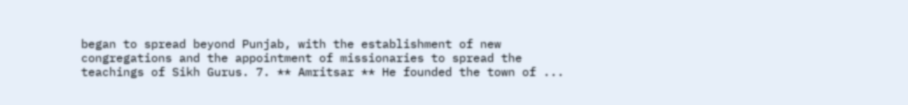began to spread beyond Punjab, with the establishment of new congregations and the appointment of missionaries to spread the teachings of Sikh Gurus. 7. ** Amritsar ** He founded the town of ...